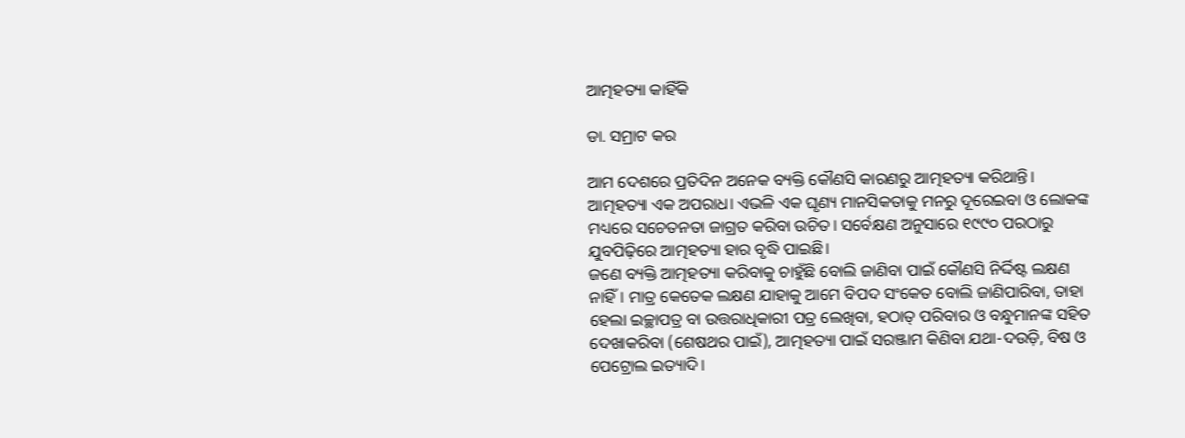ଆତ୍ମହତ୍ୟା କାହିଁକି

ଡା. ସମ୍ରାଟ କର

ଆମ ଦେଶରେ ପ୍ରତିଦିନ ଅନେକ ବ୍ୟକ୍ତି କୌଣସି କାରଣରୁ ଆତ୍ମହତ୍ୟା କରିଥାନ୍ତି। ଆତ୍ମହତ୍ୟା ଏକ ଅପରାଧ। ଏଭଳି ଏକ ଘୃଣ୍ୟ ମାନସିକତାକୁ ମନରୁ ଦୂରେଇବା ଓ ଲୋକଙ୍କ ମଧ୍ୟରେ ସଚେତନତା ଜାଗ୍ରତ କରିବା ଉଚିତ। ସର୍ବେକ୍ଷଣ ଅନୁସାରେ ୧୯୯୦ ପରଠାରୁ ଯୁବପିଢ଼ିରେ ଆତ୍ମହତ୍ୟା ହାର ବୃଦ୍ଧି ପାଇଛି।
ଜଣେ ବ୍ୟକ୍ତି ଆତ୍ମହତ୍ୟା କରିବାକୁ ଚାହୁଁଛି ବୋଲି ଜାଣିବା ପାଇଁ କୌଣସି ନିର୍ଦ୍ଦିଷ୍ଟ ଲକ୍ଷଣ ନାହିଁ। ମାତ୍ର କେତେକ ଲକ୍ଷଣ ଯାହାକୁ ଆମେ ବିପଦ ସଂକେତ ବୋଲି ଜାଣିପାରିବା, ତାହା ହେଲା ଇଚ୍ଛାପତ୍ର ବା ଉତ୍ତରାଧିକାରୀ ପତ୍ର ଲେଖିବା, ହଠାତ୍‌ ପରିବାର ଓ ବନ୍ଧୁମାନଙ୍କ ସହିତ ଦେଖାକରିବା (ଶେଷଥର ପାଇଁ), ଆତ୍ମହତ୍ୟା ପାଇଁ ସରଞ୍ଜାମ କିଣିବା ଯଥା-ଦଉଡ଼ି, ବିଷ ଓ ପେଟ୍ରୋଲ ଇତ୍ୟାଦି।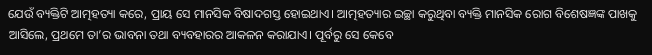ଯେଉଁ ବ୍ୟକ୍ତିଟି ଆତ୍ମହତ୍ୟା କରେ, ପ୍ରାୟ ସେ ମାନସିକ ବିଷାଦଗସ୍ତ ହୋଇଥାଏ। ଆତ୍ମହତ୍ୟାର ଇଚ୍ଛା କରୁଥିବା ବ୍ୟକ୍ତି ମାନସିକ ରୋଗ ବିଶେଷଜ୍ଞଙ୍କ ପାଖକୁ ଆସିଲେ, ପ୍ରଥମେ ତା’ର ଭାବନା ତଥା ବ୍ୟବହାରର ଆକଳନ କରାଯାଏ। ପୂର୍ବରୁ ସେ କେବେ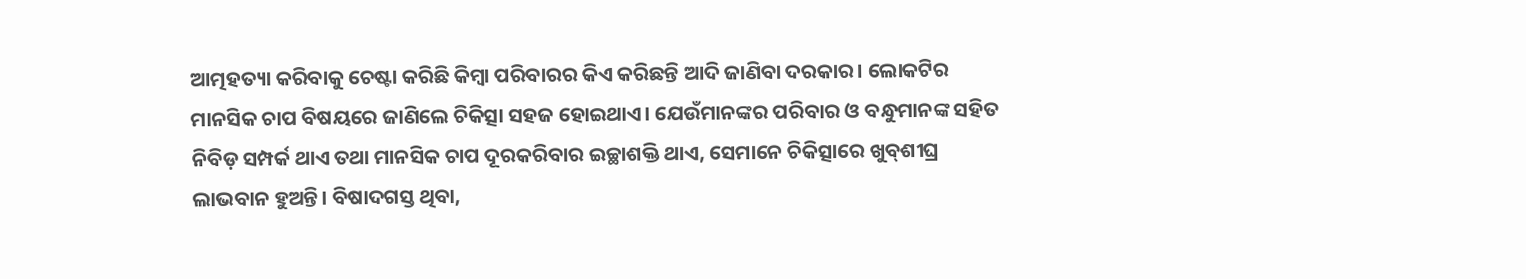ଆତ୍ମହତ୍ୟା କରିବାକୁ ଚେଷ୍ଟା କରିଛି କିମ୍ବା ପରିବାରର କିଏ କରିଛନ୍ତି ଆଦି ଜାଣିବା ଦରକାର। ଲୋକଟିର ମାନସିକ ଚାପ ବିଷୟରେ ଜାଣିଲେ ଚିକିତ୍ସା ସହଜ ହୋଇଥାଏ। ଯେଉଁମାନଙ୍କର ପରିବାର ଓ ବନ୍ଧୁମାନଙ୍କ ସହିତ ନିବିଡ଼ ସମ୍ପର୍କ ଥାଏ ତଥା ମାନସିକ ଚାପ ଦୂରକରିବାର ଇଚ୍ଛାଶକ୍ତି ଥାଏ, ସେମାନେ ଚିକିତ୍ସାରେ ଖୁବ୍‌ଶୀଘ୍ର ଲାଭବାନ ହୁଅନ୍ତି। ବିଷାଦଗସ୍ତ ଥିବା,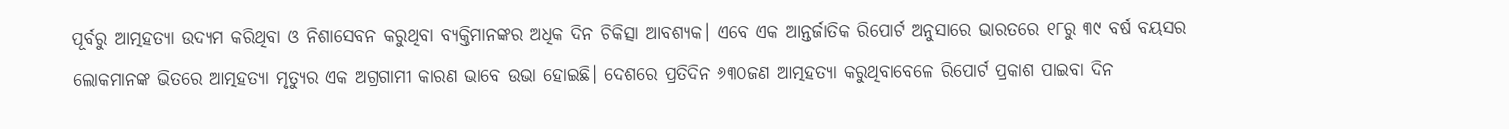ପୂର୍ବରୁ ଆତ୍ମହତ୍ୟା ଉଦ୍ୟମ କରିଥିବା ଓ ନିଶାସେବନ କରୁଥିବା ବ୍ୟକ୍ତିମାନଙ୍କର ଅଧିକ ଦିନ ଚିକିତ୍ସା ଆବଶ୍ୟକ। ଏବେ ଏକ ଆନ୍ତର୍ଜାତିକ ରିପୋର୍ଟ ଅନୁସାରେ ଭାରତରେ ୧୮ରୁ ୩୯ ବର୍ଷ ବୟସର ଲୋକମାନଙ୍କ ଭିତରେ ଆତ୍ମହତ୍ୟା ମୃତ୍ୟୁର ଏକ ଅଗ୍ରଗାମୀ କାରଣ ଭାବେ ଉଭା ହୋଇଛି। ଦେଶରେ ପ୍ରତିଦିନ ୬୩୦ଜଣ ଆତ୍ମହତ୍ୟା କରୁଥିବାବେଳେ ରିପୋର୍ଟ ପ୍ରକାଶ ପାଇବା ଦିନ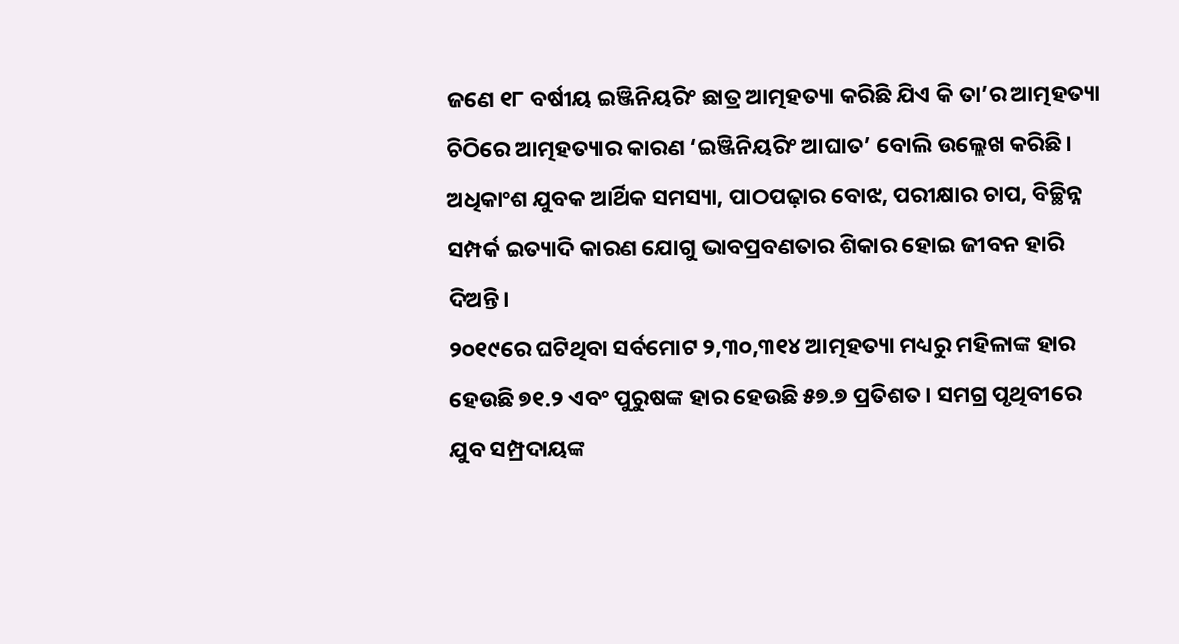ଜଣେ ୧୮ ବର୍ଷୀୟ ଇଞ୍ଜିନିୟରିଂ ଛାତ୍ର ଆତ୍ମହତ୍ୟା କରିଛି ଯିଏ କି ତା’ର ଆତ୍ମହତ୍ୟା ଚିଠିରେ ଆତ୍ମହତ୍ୟାର କାରଣ ‘ଇଞ୍ଜିନିୟରିଂ ଆଘାତ’ ବୋଲି ଉଲ୍ଲେଖ କରିଛି। ଅଧିକାଂଶ ଯୁବକ ଆର୍ଥିକ ସମସ୍ୟା, ପାଠପଢ଼ାର ବୋଝ, ପରୀକ୍ଷାର ଚାପ, ବିଚ୍ଛିନ୍ନ ସମ୍ପର୍କ ଇତ୍ୟାଦି କାରଣ ଯୋଗୁ ଭାବପ୍ରବଣତାର ଶିକାର ହୋଇ ଜୀବନ ହାରି ଦିଅନ୍ତି।
୨୦୧୯ରେ ଘଟିଥିବା ସର୍ବମୋଟ ୨,୩୦,୩୧୪ ଆତ୍ମହତ୍ୟା ମଧ୍ୟରୁ ମହିଳାଙ୍କ ହାର ହେଉଛି ୭୧.୨ ଏବଂ ପୁରୁଷଙ୍କ ହାର ହେଉଛି ୫୭.୭ ପ୍ରତିଶତ। ସମଗ୍ର ପୃଥିବୀରେ ଯୁବ ସମ୍ପ୍ରଦାୟଙ୍କ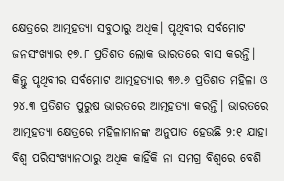କ୍ଷେତ୍ରରେ ଆତ୍ମହତ୍ୟା ସବୁଠାରୁ ଅଧିକ। ପୃଥିବୀର ସର୍ବମୋଟ ଜନସଂଖ୍ୟାର ୧୭.୮ ପ୍ରତିଶତ ଲୋକ ଭାରତରେ ବାସ କରନ୍ତି। କିନ୍ତୁ ପୃଥିବୀର ସର୍ବମୋଟ ଆତ୍ମହତ୍ୟାର ୩୬.୬ ପ୍ରତିଶତ ମହିଳା ଓ ୨୪.୩ ପ୍ରତିଶତ ପୁରୁଷ ଭାରତରେ ଆତ୍ମହତ୍ୟା କରନ୍ତି। ଭାରତରେ ଆତ୍ମହତ୍ୟା କ୍ଷେତ୍ରରେ ମହିଳାମାନଙ୍କ ଅନୁପାତ ହେଉଛି ୨:୧ ଯାହା ବିଶ୍ୱ ପରିସଂଖ୍ୟାନଠାରୁ ଅଧିକ କାହିଁକି ନା ସମଗ୍ର ବିଶ୍ୱରେ ବେଶି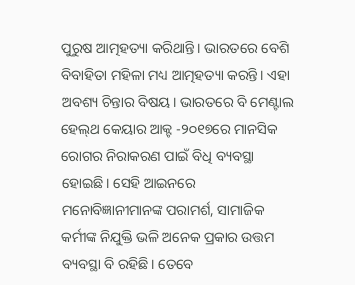ପୁରୁଷ ଆତ୍ମହତ୍ୟା କରିଥାନ୍ତି। ଭାରତରେ ବେଶି ବିବାହିତା ମହିଳା ମଧ୍ୟ ଆତ୍ମହତ୍ୟା କରନ୍ତି। ଏହା ଅବଶ୍ୟ ଚିନ୍ତାର ବିଷୟ। ଭାରତରେ ବି ମେଣ୍ଟାଲ ହେଲ୍‌ଥ କେୟାର ଆକ୍ଟ -୨୦୧୭ରେ ମାନସିକ ରୋଗର ନିରାକରଣ ପାଇଁ ବିଧି ବ୍ୟବସ୍ଥା ହୋଇଛି। ସେହି ଆଇନରେ ମନୋବିଜ୍ଞାନୀମାନଙ୍କ ପରାମର୍ଶ, ସାମାଜିକ କର୍ମୀଙ୍କ ନିଯୁକ୍ତି ଭଳି ଅନେକ ପ୍ରକାର ଉତ୍ତମ ବ୍ୟବସ୍ଥା ବି ରହିଛି। ତେବେ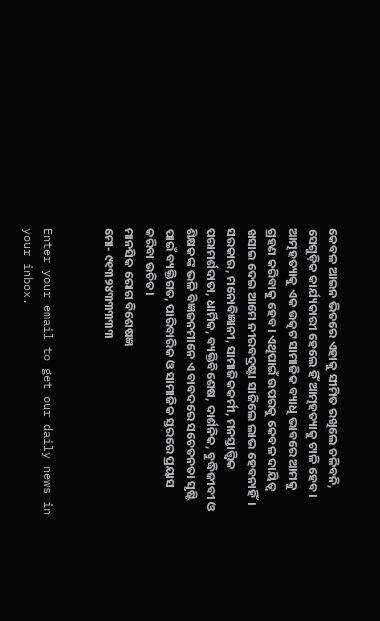କେବଳ ଆଇନ ଭିତରେ ଏହାକୁ ସୀମିତ ରଖିଲେ ଚଳିବନି, ସେଗୁଡ଼ିକ କାର୍ଯ୍ୟକାରୀ ହେଲେ ହିଁ ଆତ୍ମହତ୍ୟାକୁ ଟାଳି ହେବ। ଆତ୍ମହତ୍ୟାକୁ ଏକ ଉତ୍କଟ ସାମାଜିକ ବ୍ୟାଧି ଭାବରେ ଆମକୁ ଗ୍ରହଣ କରିବାକୁ ହେବ। ଏଥିପାଇଁ ଉପରକୁ କେବଳ ଦାୟିତ୍ୱ ଖସାଇ ଦେଇ ଆମେ ନୀରବଦ୍ରଷ୍ଟା ସାଜିଲେ ଲାଭ ହେବନାହିଁ। ସରକାର, ମନୋବିଜ୍ଞାନୀ, ସାମାଜିକକର୍ମୀ, ମନସ୍ତାତ୍ତ୍ୱିକ ପରାମର୍ଶଦାତା, ଧାର୍ମିକ, ବ୍ୟକ୍ତିବିଶେଷ, ଦାର୍ଶନିକ, ବୁଦ୍ଧିଜୀବୀ ଓ ଶିକ୍ଷକଙ୍କ ଭଳି ବିଜ୍ଞଜନମାନେ ଏ ବାବଦରେ ସଚେତନତା ସୃଷ୍ଟି ପାଇଁ ବ୍ୟକ୍ତିଗତ, ପାରିବାରିକ ଓ ସାମାଜିକ ସ୍ତରରେ ପ୍ରୟାସ କରିବା ଉଚିତ।
ମାନସିକ ରୋଗ ବିଶେଷଜ୍ଞ
ମୋ- ୯୧୩୨୪୩୩୩୩୩


Enter your email to get our daily news in your inbox.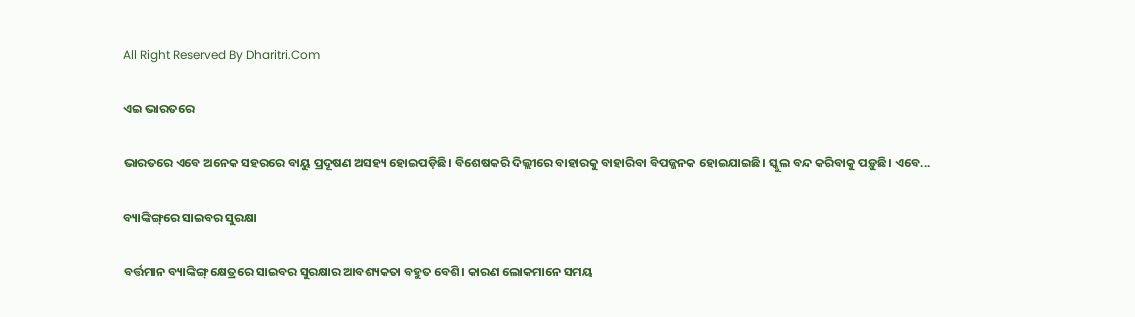All Right Reserved By Dharitri.Com

ଏଇ ଭାରତରେ

ଭାରତରେ ଏବେ ଅନେକ ସହରରେ ବାୟୁ ପ୍ରଦୂଷଣ ଅସହ୍ୟ ହୋଇପଡ଼ିଛି। ବିଶେଷକରି ଦିଲ୍ଲୀରେ ବାହାରକୁ ବାହାରିବା ବିପଜ୍ଜନକ ହୋଇଯାଇଛି। ସ୍କୁଲ ବନ୍ଦ କରିବାକୁ ପଡ଼ୁଛି। ଏବେ...

ବ୍ୟାଙ୍କିଙ୍ଗ୍‌ରେ ସାଇବର ସୁରକ୍ଷା

ବର୍ତ୍ତମାନ ବ୍ୟାଙ୍କିଙ୍ଗ୍‌ କ୍ଷେତ୍ରରେ ସାଇବର ସୁରକ୍ଷାର ଆବଶ୍ୟକତା ବହୁତ ବେଶି। କାରଣ ଲୋକମାନେ ସମୟ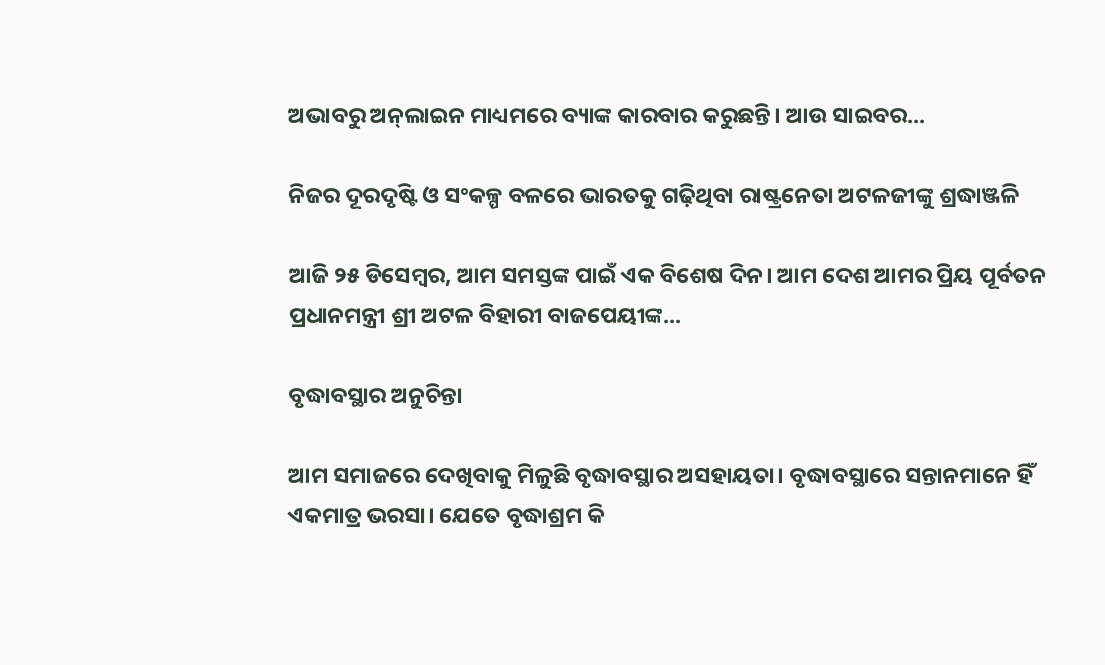ଅଭାବରୁ ଅନ୍‌ଲାଇନ ମାଧ୍ୟମରେ ବ୍ୟାଙ୍କ କାରବାର କରୁଛନ୍ତି। ଆଉ ସାଇବର...

ନିଜର ଦୂରଦୃଷ୍ଟି ଓ ସଂକଳ୍ପ ବଳରେ ଭାରତକୁ ଗଢ଼ିଥିବା ରାଷ୍ଟ୍ରନେତା ଅଟଳଜୀଙ୍କୁ ଶ୍ରଦ୍ଧାଞ୍ଜଳି

ଆଜି ୨୫ ଡିସେମ୍ବର, ଆମ ସମସ୍ତଙ୍କ ପାଇଁ ଏକ ବିଶେଷ ଦିନ। ଆମ ଦେଶ ଆମର ପ୍ରିୟ ପୂର୍ବତନ ପ୍ରଧାନମନ୍ତ୍ରୀ ଶ୍ରୀ ଅଟଳ ବିହାରୀ ବାଜପେୟୀଙ୍କ...

ବୃଦ୍ଧାବସ୍ଥାର ଅନୁଚିନ୍ତା

ଆମ ସମାଜରେ ଦେଖିବାକୁ ମିଳୁଛି ବୃଦ୍ଧାବସ୍ଥାର ଅସହାୟତା। ବୃଦ୍ଧାବସ୍ଥାରେ ସନ୍ତାନମାନେ ହିଁ ଏକମାତ୍ର ଭରସା। ଯେତେ ବୃଦ୍ଧାଶ୍ରମ କି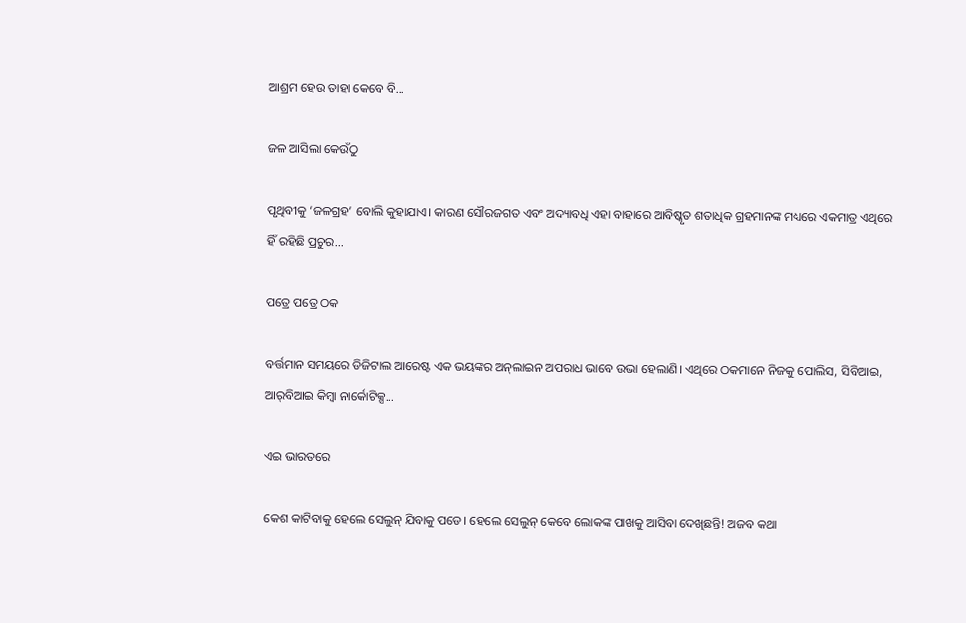ଆଶ୍ରମ ହେଉ ତାହା କେବେ ବି...

ଜଳ ଆସିଲା କେଉଁଠୁ

ପୃଥିବୀକୁ ‘ଜଳଗ୍ରହ’ ବୋଲି କୁହାଯାଏ। କାରଣ ସୌରଜଗତ ଏବଂ ଅଦ୍ୟାବଧି ଏହା ବାହାରେ ଆବିଷ୍କୃତ ଶତାଧିକ ଗ୍ରହମାନଙ୍କ ମଧ୍ୟରେ ଏକମାତ୍ର ଏଥିରେ ହିଁ ରହିଛି ପ୍ରଚୁର...

ପତ୍ରେ ପତ୍ରେ ଠକ

ବର୍ତ୍ତମାନ ସମୟରେ ଡିଜିଟାଲ ଆରେଷ୍ଟ ଏକ ଭୟଙ୍କର ଅନ୍‌ଲାଇନ ଅପରାଧ ଭାବେ ଉଭା ହେଲାଣି। ଏଥିରେ ଠକମାନେ ନିଜକୁ ପୋଲିସ, ସିବିଆଇ, ଆର୍‌ବିଆଇ କିମ୍ବା ନାର୍କୋଟିକ୍ସ...

ଏଇ ଭାରତରେ

କେଶ କାଟିବାକୁ ହେଲେ ସେଲୁନ୍‌ ଯିବାକୁ ପଡେ। ହେଲେ ସେଲୁନ୍‌ କେବେ ଲୋକଙ୍କ ପାଖକୁ ଆସିବା ଦେଖିଛନ୍ତି! ଅଜବ କଥା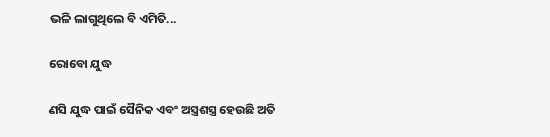ଭଳି ଲାଗୁଥିଲେ ବି ଏମିତି...

ରୋବୋ ଯୁଦ୍ଧ

ଣସି ଯୁଦ୍ଧ ପାଇଁ ସୈନିକ ଏବଂ ଅସ୍ତ୍ରଶସ୍ତ୍ର ହେଉଛି ଅତି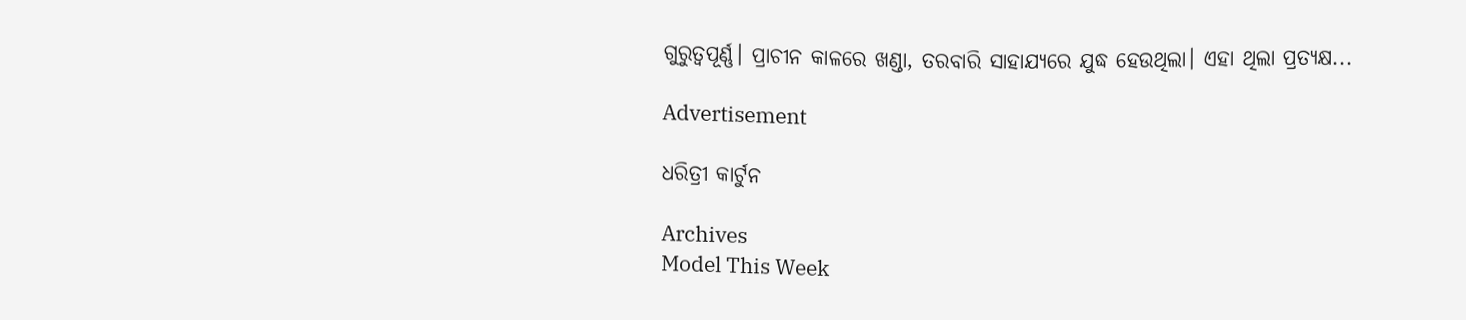ଗୁରୁତ୍ୱପୂର୍ଣ୍ଣ। ପ୍ରାଚୀନ କାଳରେ ଖଣ୍ଡା, ତରବାରି ସାହାଯ୍ୟରେ ଯୁଦ୍ଧ ହେଉଥିଲା। ଏହା ଥିଲା ପ୍ରତ୍ୟକ୍ଷ...

Advertisement

ଧରିତ୍ରୀ କାର୍ଟୁନ

Archives
Model This Week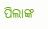ପିଲାଙ୍କ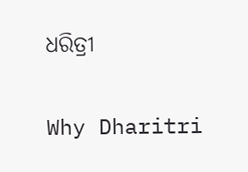ଧରିତ୍ରୀ

Why Dharitri